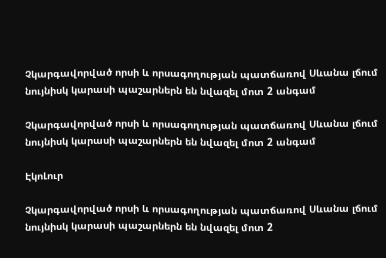Չկարգավորված որսի և որսագողության պատճառով Սևանա լճում նույնիսկ կարասի պաշարներն են նվազել մոտ 2 անգամ

Չկարգավորված որսի և որսագողության պատճառով Սևանա լճում նույնիսկ կարասի պաշարներն են նվազել մոտ 2 անգամ

ԷկոԼուր

Չկարգավորված որսի և որսագողության պատճառով Սևանա լճում նույնիսկ կարասի պաշարներն են նվազել մոտ 2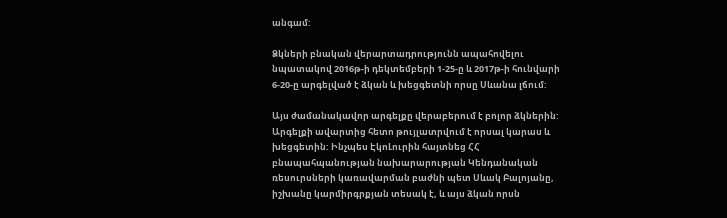անգամ:

Ձկների բնական վերարտադրությունն ապահովելու նպատակով 2016թ-ի դեկտեմբերի 1-25-ը և 2017թ-ի հունվարի 6-20-ը արգելված է ձկան և խեցգետնի որսը Սևանա լճում:

Այս ժամանակավոր արգելքը վերաբերում է բոլոր ձկներին: Արգելքի ավարտից հետո թույլատրվում է որսալ կարաս և խեցգետին: Ինչպես ԷկոԼուրին հայտնեց ՀՀ բնապահպանության նախարարության Կենդանական ռեսուրսների կառավարման բաժնի պետ Սևակ Բալոյանը, իշխանը կարմիրգրքյան տեսակ է, և այս ձկան որսն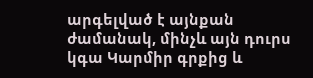արգելված է այնքան ժամանակ, մինչև այն դուրս կգա Կարմիր գրքից և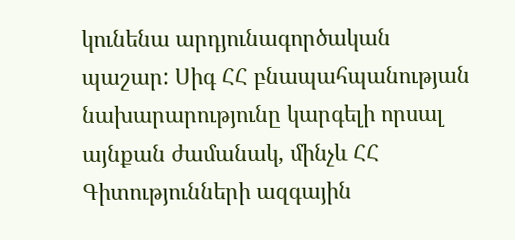կունենա արդյունագործական պաշար: Սիգ ՀՀ բնապահպանության նախարարությունը կարգելի որսալ այնքան ժամանակ, մինչև ՀՀ Գիտությունների ազգային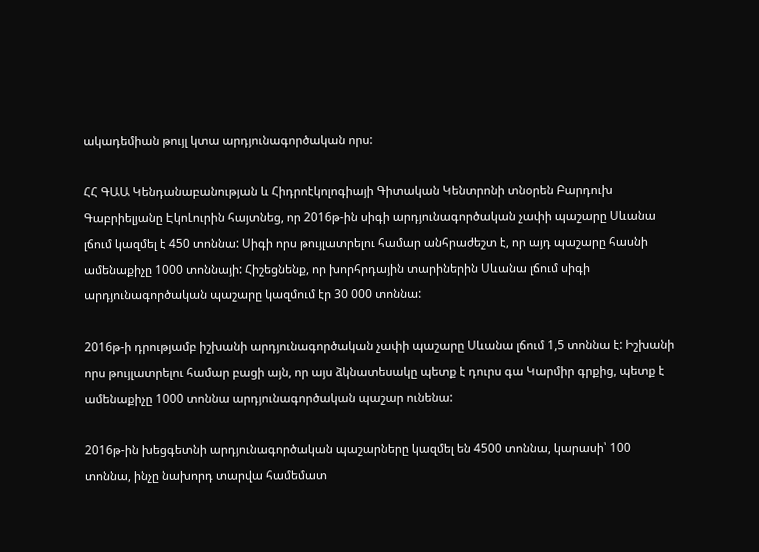ակադեմիան թույլ կտա արդյունագործական որս:

ՀՀ ԳԱԱ Կենդանաբանության և Հիդրոէկոլոգիայի Գիտական Կենտրոնի տնօրեն Բարդուխ Գաբրիելյանը ԷկոԼուրին հայտնեց, որ 2016թ-ին սիգի արդյունագործական չափի պաշարը Սևանա լճում կազմել է 450 տոննա: Սիգի որս թույլատրելու համար անհրաժեշտ է, որ այդ պաշարը հասնի ամենաքիչը 1000 տոննայի: Հիշեցնենք, որ խորհրդային տարիներին Սևանա լճում սիգի արդյունագործական պաշարը կազմում էր 30 000 տոննա:

2016թ-ի դրությամբ իշխանի արդյունագործական չափի պաշարը Սևանա լճում 1,5 տոննա է: Իշխանի որս թույլատրելու համար բացի այն, որ այս ձկնատեսակը պետք է դուրս գա Կարմիր գրքից, պետք է ամենաքիչը 1000 տոննա արդյունագործական պաշար ունենա:

2016թ-ին խեցգետնի արդյունագործական պաշարները կազմել են 4500 տոննա, կարասի՝ 100 տոննա, ինչը նախորդ տարվա համեմատ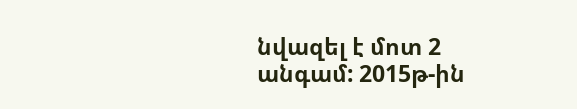նվազել է մոտ 2 անգամ: 2015թ-ին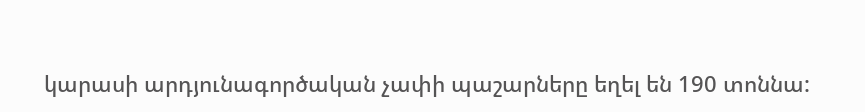կարասի արդյունագործական չափի պաշարները եղել են 190 տոննա: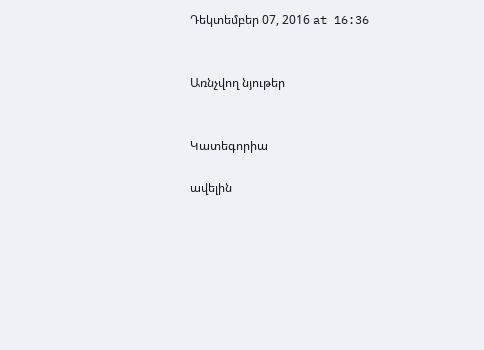Դեկտեմբեր 07, 2016 at 16:36


Առնչվող նյութեր


Կատեգորիա

ավելին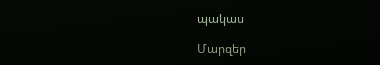պակաս

Մարզեր